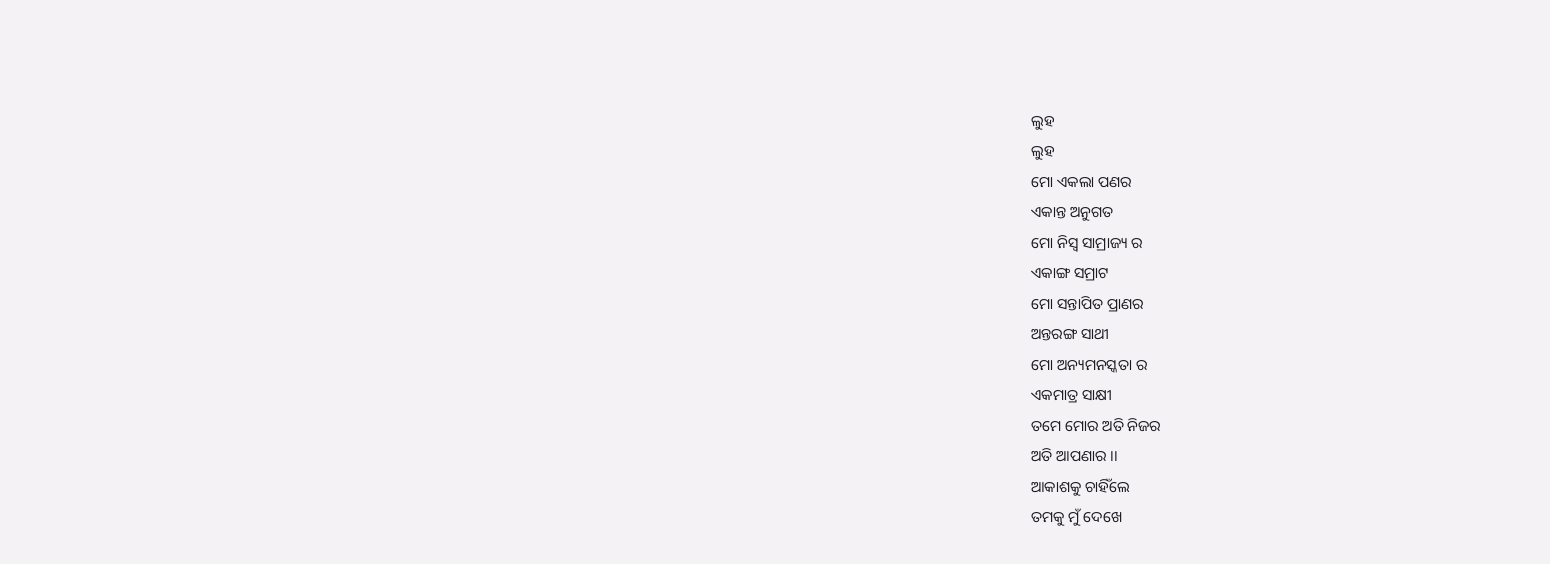ଲୁହ
ଲୁହ
ମୋ ଏକଲା ପଣର
ଏକାନ୍ତ ଅନୁଗତ
ମୋ ନିସ୍ବ ସାମ୍ରାଜ୍ୟ ର
ଏକାଙ୍ଗ ସମ୍ରାଟ
ମୋ ସନ୍ତାପିତ ପ୍ରାଣର
ଅନ୍ତରଙ୍ଗ ସାଥୀ
ମୋ ଅନ୍ୟମନସ୍କତା ର
ଏକମାତ୍ର ସାକ୍ଷୀ
ତମେ ମୋର ଅତି ନିଜର
ଅତି ଆପଣାର ।।
ଆକାଶକୁ ଚାହିଁଲେ
ତମକୁ ମୁଁ ଦେଖେ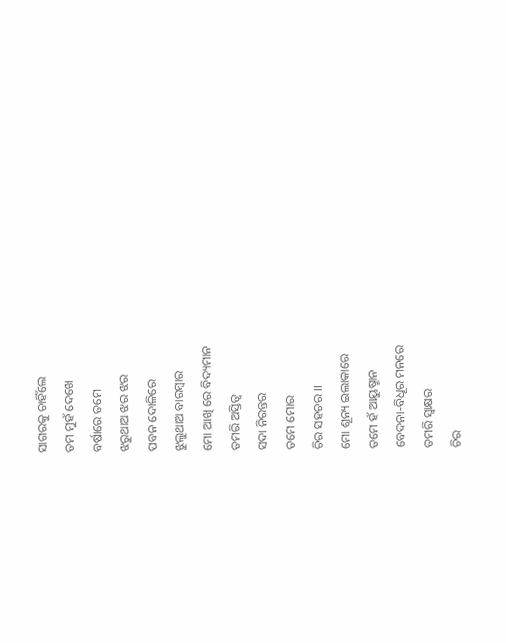ସାଗରକୁ ଚାହିଁଲେ
ତମ ମୁହଁ ଦେଖେ
ବର୍ଷାରେ ତମେ
ଝରୁଥାଅ ଝର ଝର
ପବନ ଦୋଳିରେ
ଝୁଲୁଥାଅ ବାରମ୍ବାର
ମୋ ଆଖି ରେ ବିଦ୍ୟମାନ
ତମରି ଅସ୍ତିତ୍ବ
ସଦା ନିରନ୍ତର
ତମେ ମୋର
ଚିର ସହଚର ।।
ମୋ ଶୂନ୍ୟ ଇଲାକାରେ
ତମେ ହଁ ଆୟୁଷ୍ମାନ
ବେଦନା-ବିଧୂର ମନରେ
ତମରି ସ୍ବାକ୍ଷର
ଚିର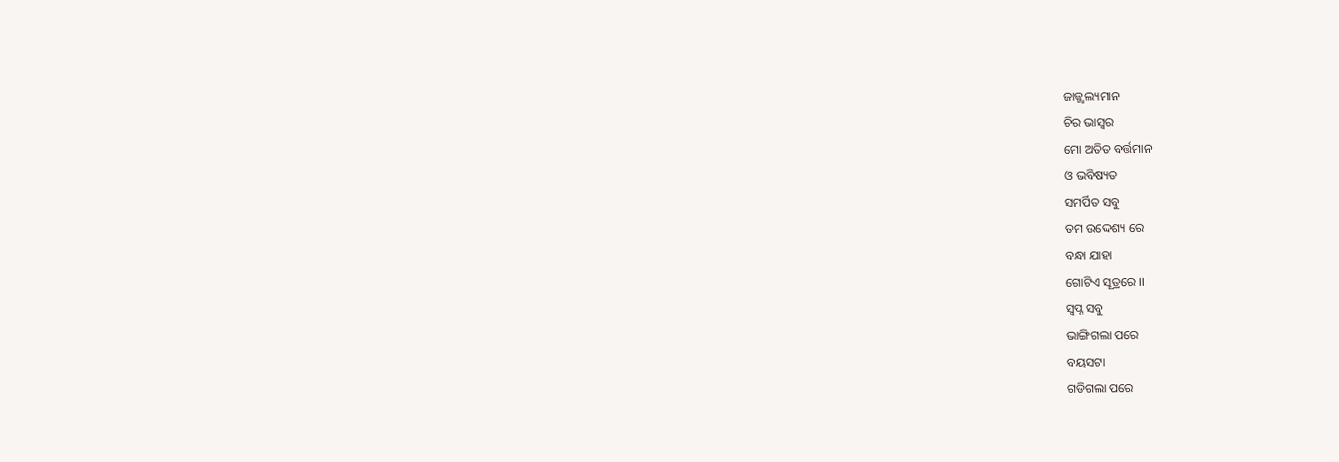ଜାଜ୍ଜ୍ବଲ୍ୟମାନ
ଚିର ଭାସ୍ବର
ମୋ ଅତିତ ବର୍ତ୍ତମାନ
ଓ ଭବିଷ୍ୟତ
ସମର୍ପିତ ସବୁ
ତମ ଉଦ୍ଦେଶ୍ୟ ରେ
ବନ୍ଧା ଯାହା
ଗୋଟିଏ ସୂତ୍ରରେ ।।
ସ୍ବପ୍ନ ସବୁ
ଭାଙ୍ଗିଗଲା ପରେ
ବୟସଟା
ଗଡିଗଲା ପରେ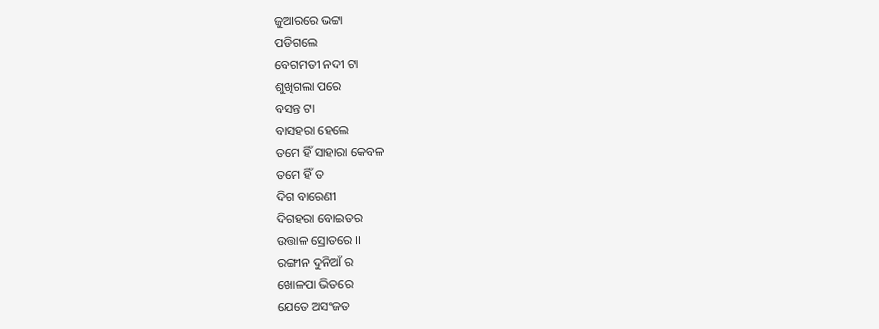ଜୁଆରରେ ଭଟ୍ଟା
ପଡିଗଲେ
ବେଗମତୀ ନଦୀ ଟା
ଶୁଖିଗଲା ପରେ
ବସନ୍ତ ଟା
ବାସହରା ହେଲେ
ତମେ ହିଁ ସାହାରା କେବଳ
ତମେ ହିଁ ତ
ଦିଗ ବାରେଣୀ
ଦିଗହରା ବୋଇତର
ଉତ୍ତାଳ ସ୍ରୋତରେ ।।
ରଙ୍ଗୀନ ଦୁନିଆଁ ର
ଖୋଳପା ଭିତରେ
ଯେତେ ଅସଂଜତ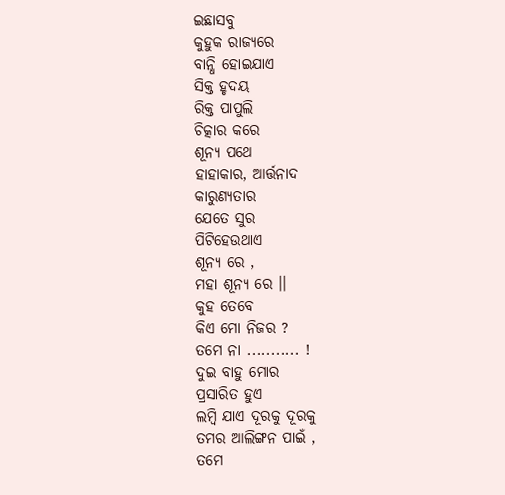ଇଛାସବୁ
କୁହୁକ ରାଜ୍ୟରେ
ବାନ୍ଧି ହୋଇଯାଏ
ସିକ୍ତ ହୃଦୟ
ରିକ୍ତ ପାପୁଲି
ଚିତ୍କାର କରେ
ଶୂନ୍ୟ ପଥେ
ହାହାକାର, ଆର୍ତ୍ତନାଦ
କାରୁଣ୍ୟତାର
ଯେତେ ସୁର
ପିଟିହେଉଥାଏ
ଶୂନ୍ୟ ରେ ,
ମହା ଶୂନ୍ୟ ରେ ।।
କୁହ ତେବେ
କିଏ ମୋ ନିଜର ?
ତମେ ନା ........... !
ଦୁଇ ବାହୁ ମୋର
ପ୍ରସାରିତ ହୁଏ
ଲମ୍ବି ଯାଏ ଦୂରକୁ ଦୂରକୁ
ତମର ଆଲିଙ୍ଗନ ପାଇଁ ,
ତମେ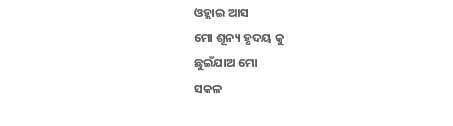ଓହ୍ଲାଇ ଆସ
ମୋ ଶୂନ୍ୟ ହୃଦୟ କୁ
ଛୁଇଁଯାଅ ମୋ
ସକଳ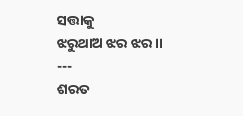ସତ୍ତାକୁ
ଝରୁଥାଅ ଝର ଝର ।।
---
ଶରତ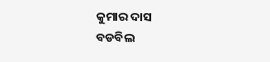କୁମାର ଦାସ
ବଡବିଲ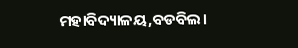ମହାବିଦ୍ୟାଳୟ,ବଡବିଲ।